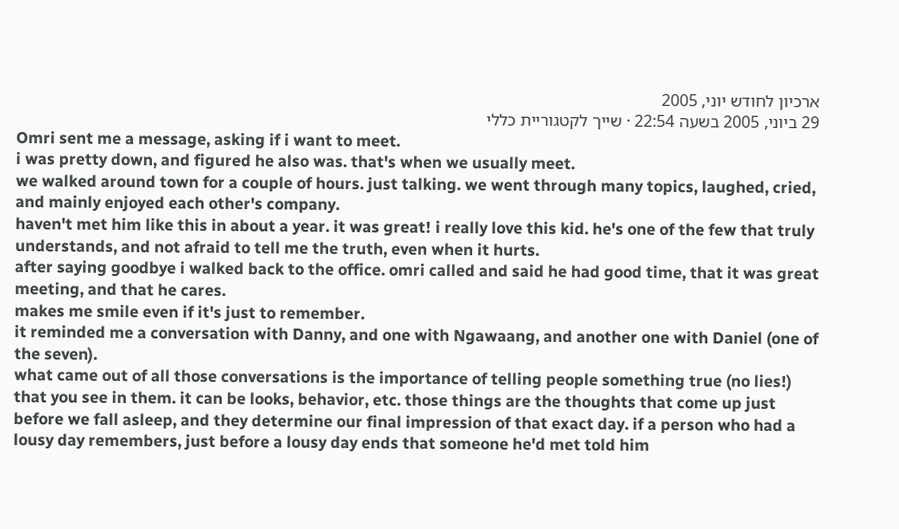ארכיון לחודש יוני, 2005
29 ביוני, 2005 בשעה 22:54 · שייך לקטגוריית כללי
Omri sent me a message, asking if i want to meet.
i was pretty down, and figured he also was. that's when we usually meet.
we walked around town for a couple of hours. just talking. we went through many topics, laughed, cried, and mainly enjoyed each other's company.
haven't met him like this in about a year. it was great! i really love this kid. he's one of the few that truly understands, and not afraid to tell me the truth, even when it hurts.
after saying goodbye i walked back to the office. omri called and said he had good time, that it was great meeting, and that he cares.
makes me smile even if it's just to remember.
it reminded me a conversation with Danny, and one with Ngawaang, and another one with Daniel (one of the seven).
what came out of all those conversations is the importance of telling people something true (no lies!) that you see in them. it can be looks, behavior, etc. those things are the thoughts that come up just before we fall asleep, and they determine our final impression of that exact day. if a person who had a lousy day remembers, just before a lousy day ends that someone he'd met told him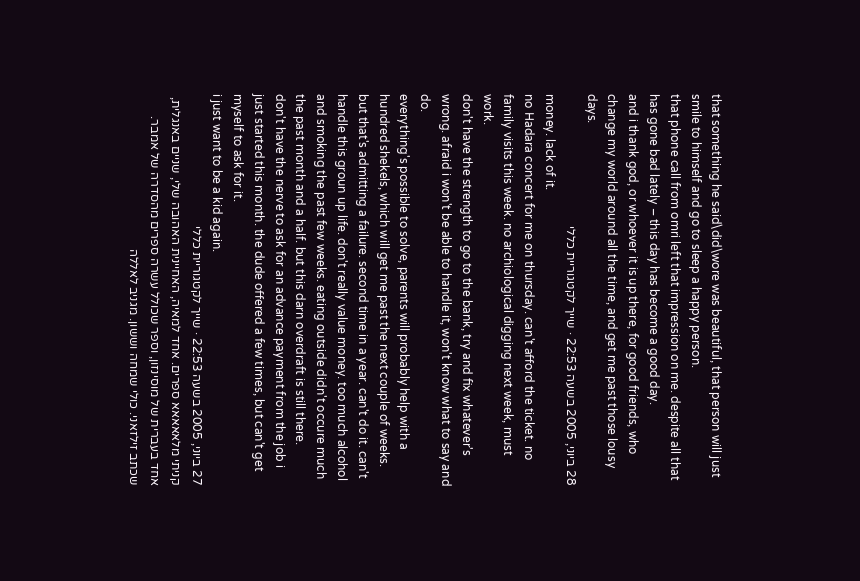that something he said\did\wore was beautiful, that person will just smile to himself and go to sleep a happy person.
that phone call from omri left that impression on me. despite all that has gone bad lately – this day has become a good day.
and i thank god, or whoever it is up there, for good friends, who change my world around all the time, and get me past those lousy days.
28 ביוני, 2005 בשעה 22:53 · שייך לקטגוריית כללי
money. lack of it.
no Hadara concert for me on thursday. can't afford the ticket. no family visits this week. no archiological digging next week, must work.
don't have the strength to go to the bank, try and fix whatever's wrong. afraid i won't be able to handle it, won't know what to say and do.
everything's possible to solve, parents will probably help with a hundred shekels, which will get me past the next couple of weeks. but that's admitting a failure. second time in a year. can't do it. can't handle this groun up life. don't really value money. too much alcohol and smoking the past few weeks. eating outside didn't occure much the past month and a half. but this darn overdraft is still there.
don't have the nerve to ask for an advance payment from the job i just started this month. the dude offered a few times, but can't get myself to ask for it.
i just want to be a kid again.
27 ביוני, 2005 בשעה 22:53 · שייך לקטגוריית כללי
קניתי מלאאאאא ספרים. אחד למאיה, האחיינית האהובה שלי, שניים באנגלית, אחד בעברית של מוסינזון, וספר שכולל עשרה ספרים מהסדרה של אמבר. שכתב זילזאני. כולי שמחה וששון. מגניב לאללה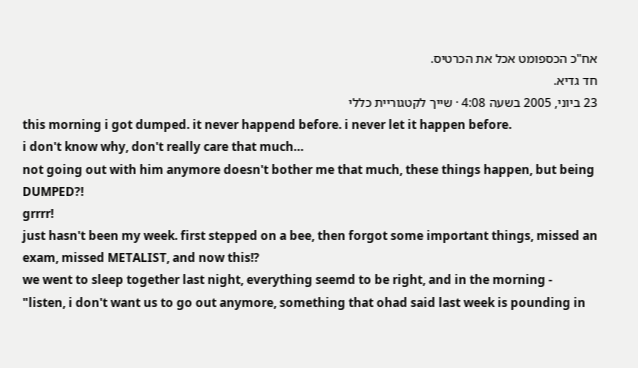אח"כ הכספומט אכל את הכרטיס.
חד גדיא.
23 ביוני, 2005 בשעה 4:08 · שייך לקטגוריית כללי
this morning i got dumped. it never happend before. i never let it happen before.
i don't know why, don't really care that much…
not going out with him anymore doesn't bother me that much, these things happen, but being DUMPED?!
grrrr!
just hasn't been my week. first stepped on a bee, then forgot some important things, missed an exam, missed METALIST, and now this!?
we went to sleep together last night, everything seemd to be right, and in the morning -
"listen, i don't want us to go out anymore, something that ohad said last week is pounding in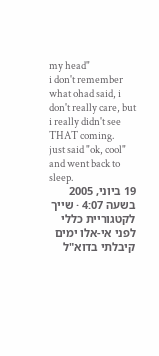my head"
i don't remember what ohad said, i don't really care, but i really didn't see THAT coming.
just said "ok, cool" and went back to sleep.
19 ביוני, 2005 בשעה 4:07 · שייך לקטגוריית כללי
לפני אי-אלו ימים קיבלתי בדוא"ל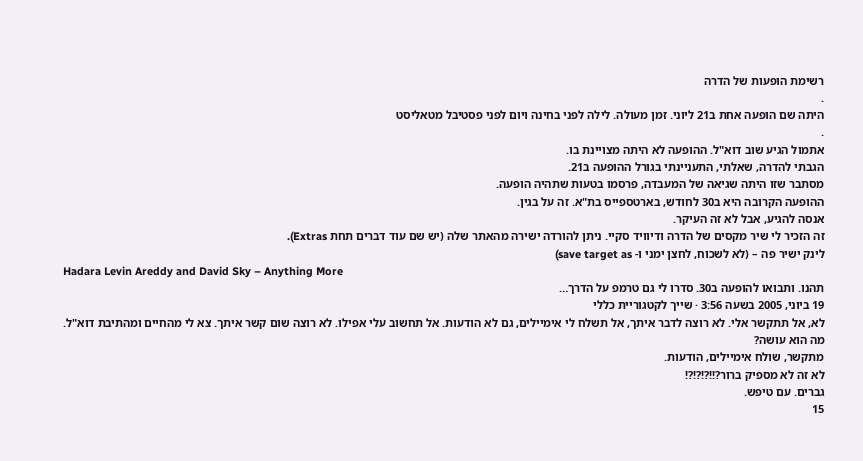רשימת הופעות של הדרה
.
היתה שם הופעה אחת ב21 ליוני. זמן מעולה. לילה לפני בחינה ויום לפני פסטיבל מטאליסט
.
אתמול הגיע שוב דוא"ל. ההופעה לא היתה מצויינת בו.
הגבתי להדרה, שאלתי, התעניינתי בגורל ההופעה ב21.
מסתבר שזו היתה שגיאה של המעבדה, פרסמו בטעות שתהיה הופעה.
ההופעה הקרובה היא ב30 לחודש, בארטספייס בת"א. זה על בגין.
אנסה להגיע, אבל לא זה העיקר.
זה הזכיר לי שיר מקסים של הדרה ודיוויד סקיי. ניתן להורדה ישירה מהאתר שלה (יש שם עוד דברים תחת Extras).
לינק ישיר פה – (לא לשכוח, לחצן ימני ו- save target as)
Hadara Levin Areddy and David Sky – Anything More
תהנו. ותבואו להופעה ב30. סדרו לי גם טרמפ על הדרך…
19 ביוני, 2005 בשעה 3:56 · שייך לקטגוריית כללי
לא, אל תתקשר אלי. לא רוצה לדבר איתך, אל תשלח לי אימיילים, גם לא הודעות. אל תחשוב עלי אפילו. לא רוצה שום קשר איתך. צא לי מהחיים ומהתיבת דוא"ל.
מה הוא עושה?
מתקשר, שולח אימיילים, הודעות.
לא זה לא מספיק ברור?!!?!?!?!
גברים. עם טיפש.
15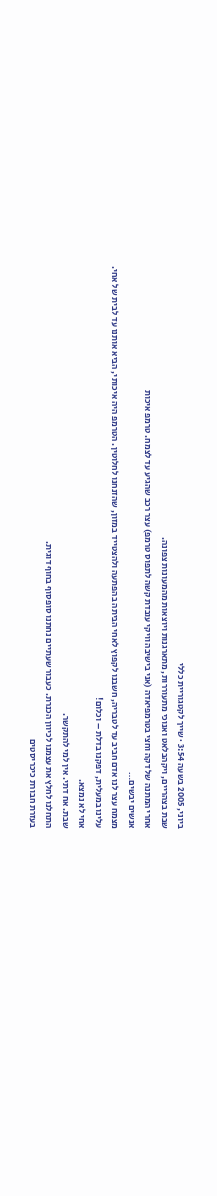ביוני, 2005 בשעה 3:54 · שייך לקטגוריית כללי
שבת בצהריים, ויקהבלאט ואנוכי מתעוררות, מתארגנות ויוצאות מהמעונות צפונה.
אחרי המתנה של דקה וחצי בטרמפיאדה (אני בישיבה וויקי עובדת קשה לתפוס טרמפ) עצר רכב שהגיע עד לצמח. טרמפ איכות
אנשים יבשים…
מצמח עצר לנו אדם חביב עד לטבריה, חשבנו לקפוץ לאחי הביתה בהפתעה ולהצטייד במזון, שהזנחנו לחלוטין. הטרמפ היה איכותי, הביא אותנו עד לבית של אחי.
עלינו במעלית, דפקנו בדלת – וכלום!
אחי לא נמצא.
שבת. אח דתי. אין למי להתקשר.
התחלנו לחלץ את עצמנו לכיוון הכנרת. כעבור שעתיים נחתנו סופסוף בחוף דוגית.
בעזרת חבורת כיכריסטים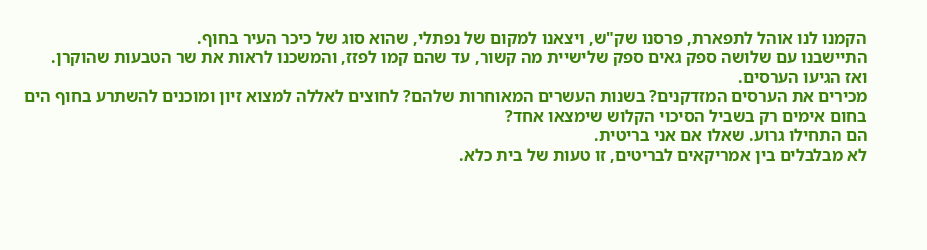הקמנו לנו אוהל לתפארת, פרסנו שק"ש, ויצאנו למקום של נפתלי, שהוא סוג של כיכר העיר בחוף.
התיישבנו עם שלושה ספק גאים ספק שלישיית מה קשור, עד שהם קמו לפזז, והמשכנו לראות את שר הטבעות שהוקרן.
ואז הגיעו הערסים.
מכירים את הערסים המזדקנים? בשנות העשרים המאוחרות שלהם? לחוצים לאללה למצוא זיון ומוכנים להשתרע בחוף הים בחום אימים רק בשביל הסיכוי הקלוש שימצאו אחד?
הם התחילו גרוע. שאלו אם אני בריטית.
לא מבלבלים בין אמריקאים לבריטים, זו טעות של בית כלא.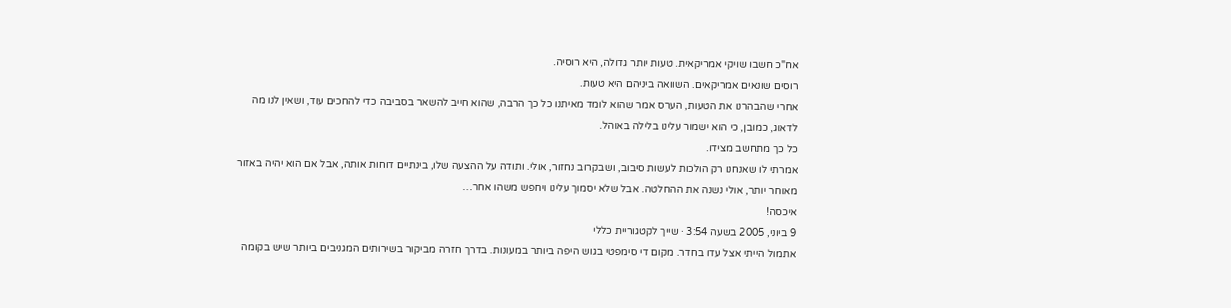אח"כ חשבו שויקי אמריקאית. טעות יותר גדולה, היא רוסיה.
רוסים שונאים אמריקאים. השוואה ביניהם היא טעות.
אחרי שהבהרנו את הטעות, הערס אמר שהוא לומד מאיתנו כל כך הרבה, שהוא חייב להשאר בסביבה כדי להחכים עוד, ושאין לנו מה לדאוג, כמובן, כי הוא ישמור עלינו בלילה באוהל.
כל כך מתחשב מצידו.
אמרתי לו שאנחנו רק הולכות לעשות סיבוב, ושבקרוב נחזור, אולי. ותודה על ההצעה שלו, בינתיים דוחות אותה, אבל אם הוא יהיה באזור מאוחר יותר, אולי נשנה את ההחלטה. אבל שלא יסמוך עלינו ויחפש משהו אחר…
איכסה!
9 ביוני, 2005 בשעה 3:54 · שייך לקטגוריית כללי
אתמול הייתי אצל עדו בחדר. מקום די סימפטי בגוש היפה ביותר במעונות. בדרך חזרה מביקור בשירותים המגניבים ביותר שיש בקומה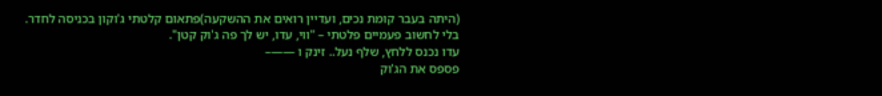(היתה בעבר קומת נכים, ועדיין רואים את ההשקעה)פתאום קלטתי ג'וקון בכניסה לחדר.
בלי לחשוב פעמיים פלטתי – "ווי, עדו, יש לך פה ג'וק קטן".
עדו נכנס ללחץ, שלף נעל.. זינק ו ——–
פספס את הג'וק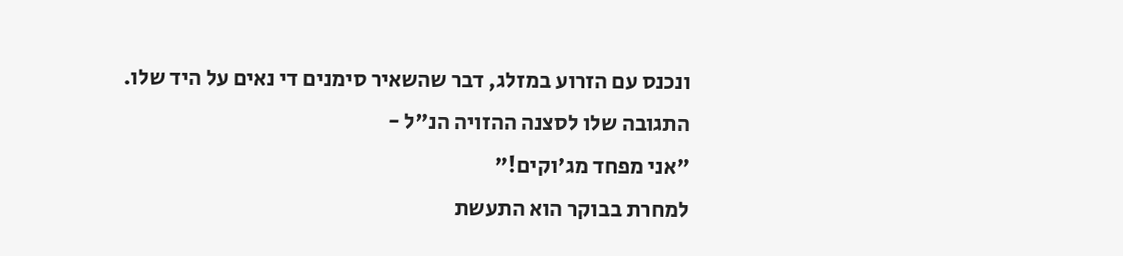ונכנס עם הזרוע במזלג, דבר שהשאיר סימנים די נאים על היד שלו.
התגובה שלו לסצנה ההזויה הנ"ל -
"אני מפחד מג'וקים!"
למחרת בבוקר הוא התעשת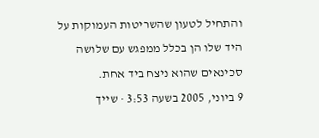והתחיל לטעון שהשריטות העמוקות על היד שלו הן בכלל ממפגש עם שלושה סכינאים שהוא ניצח ביד אחת.
9 ביוני, 2005 בשעה 3:53 · שייך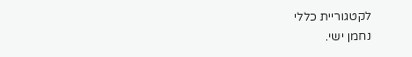לקטגוריית כללי
נחמן ישי.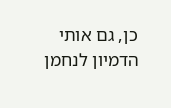כן, גם אותי הדמיון לנחמן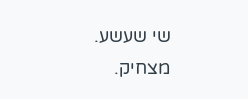שי שעשע.
מצחיק.